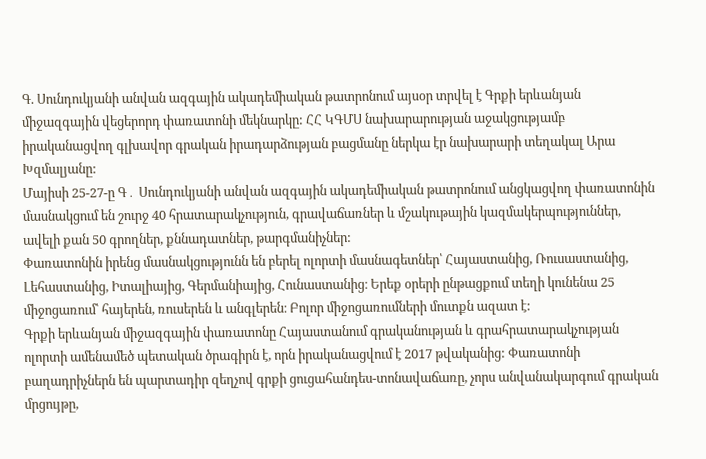Գ. Սունդուկյանի անվան ազգային ակադեմիական թատրոնում այսօր տրվել է Գրքի երևանյան միջազգային վեցերորդ փառատոնի մեկնարկը: ՀՀ ԿԳՄՍ նախարարության աջակցությամբ իրականացվող գլխավոր գրական իրադարձության բացմանը ներկա էր նախարարի տեղակալ Արա Խզմալյանը:
Մայիսի 25-27-ը Գ․ Սունդուկյանի անվան ազգային ակադեմիական թատրոնում անցկացվող փառատոնին մասնակցում են շուրջ 40 հրատարակչություն, գրավաճառներ և մշակութային կազմակերպություններ, ավելի քան 50 գրողներ, քննադատներ, թարգմանիչներ:
Փառատոնին իրենց մասնակցությունն են բերել ոլորտի մասնագետներ՝ Հայաստանից, Ռուսաստանից, Լեհաստանից, Իտալիայից, Գերմանիայից, Հունաստանից։ Երեք օրերի ընթացքում տեղի կունենա 25 միջոցառում՝ հայերեն, ռուսերեն և անգլերեն։ Բոլոր միջոցառումների մուտքն ազատ է:
Գրքի երևանյան միջազգային փառատոնը Հայաստանում գրականության և գրահրատարակչության ոլորտի ամենամեծ պետական ծրագիրն է, որն իրականացվում է 2017 թվականից: Փառատոնի բաղադրիչներն են պարտադիր զեղչով գրքի ցուցահանդես-տոնավաճառը, չորս անվանակարգում գրական մրցույթը,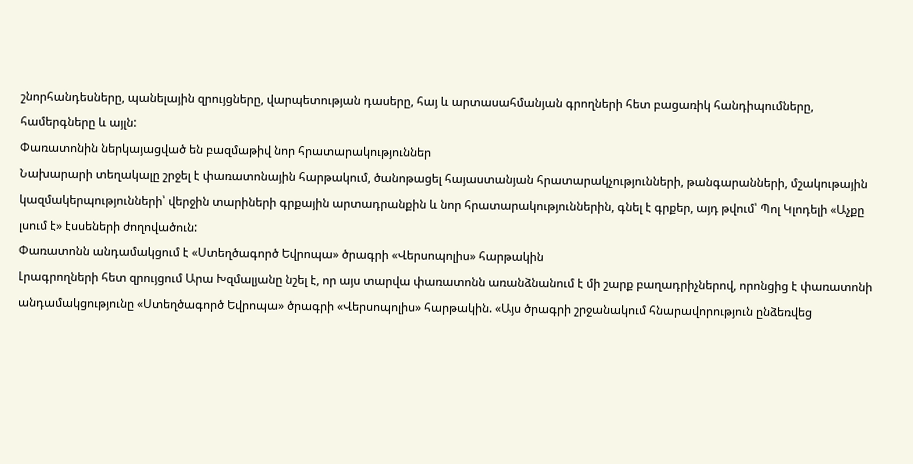շնորհանդեսները, պանելային զրույցները, վարպետության դասերը, հայ և արտասահմանյան գրողների հետ բացառիկ հանդիպումները, համերգները և այլն:
Փառատոնին ներկայացված են բազմաթիվ նոր հրատարակություններ
Նախարարի տեղակալը շրջել է փառատոնային հարթակում, ծանոթացել հայաստանյան հրատարակչությունների, թանգարանների, մշակութային կազմակերպությունների՝ վերջին տարիների գրքային արտադրանքին և նոր հրատարակություններին, գնել է գրքեր, այդ թվում՝ Պոլ Կլոդելի «Աչքը լսում է» էսսեների ժողովածուն:
Փառատոնն անդամակցում է «Ստեղծագործ Եվրոպա» ծրագրի «Վերսոպոլիս» հարթակին
Լրագրողների հետ զրույցում Արա Խզմալյանը նշել է, որ այս տարվա փառատոնն առանձնանում է մի շարք բաղադրիչներով, որոնցից է փառատոնի անդամակցությունը «Ստեղծագործ Եվրոպա» ծրագրի «Վերսոպոլիս» հարթակին. «Այս ծրագրի շրջանակում հնարավորություն ընձեռվեց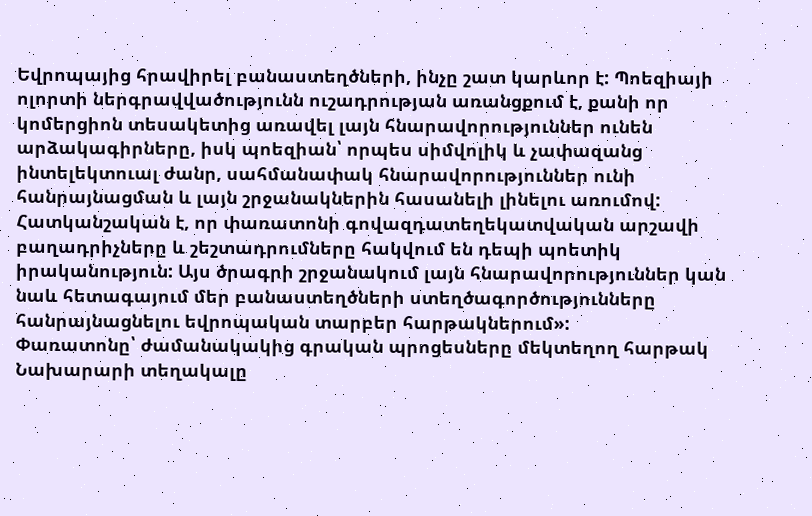Եվրոպայից հրավիրել բանաստեղծների, ինչը շատ կարևոր է: Պոեզիայի ոլորտի ներգրավվածությունն ուշադրության առանցքում է, քանի որ կոմերցիոն տեսակետից առավել լայն հնարավորություններ ունեն արձակագիրները, իսկ պոեզիան՝ որպես սիմվոլիկ և չափազանց ինտելեկտուալ ժանր, սահմանափակ հնարավորություններ ունի հանրայնացման և լայն շրջանակներին հասանելի լինելու առումով: Հատկանշական է, որ փառատոնի գովազդատեղեկատվական արշավի բաղադրիչները և շեշտադրումները հակվում են դեպի պոետիկ իրականություն: Այս ծրագրի շրջանակում լայն հնարավորություններ կան նաև հետագայում մեր բանաստեղծների ստեղծագործությունները հանրայնացնելու եվրոպական տարբեր հարթակներում»:
Փառատոնը՝ ժամանակակից գրական պրոցեսները մեկտեղող հարթակ
Նախարարի տեղակալը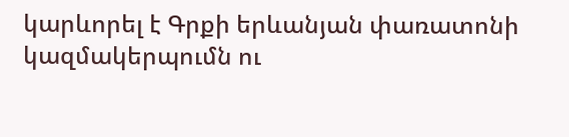կարևորել է Գրքի երևանյան փառատոնի կազմակերպումն ու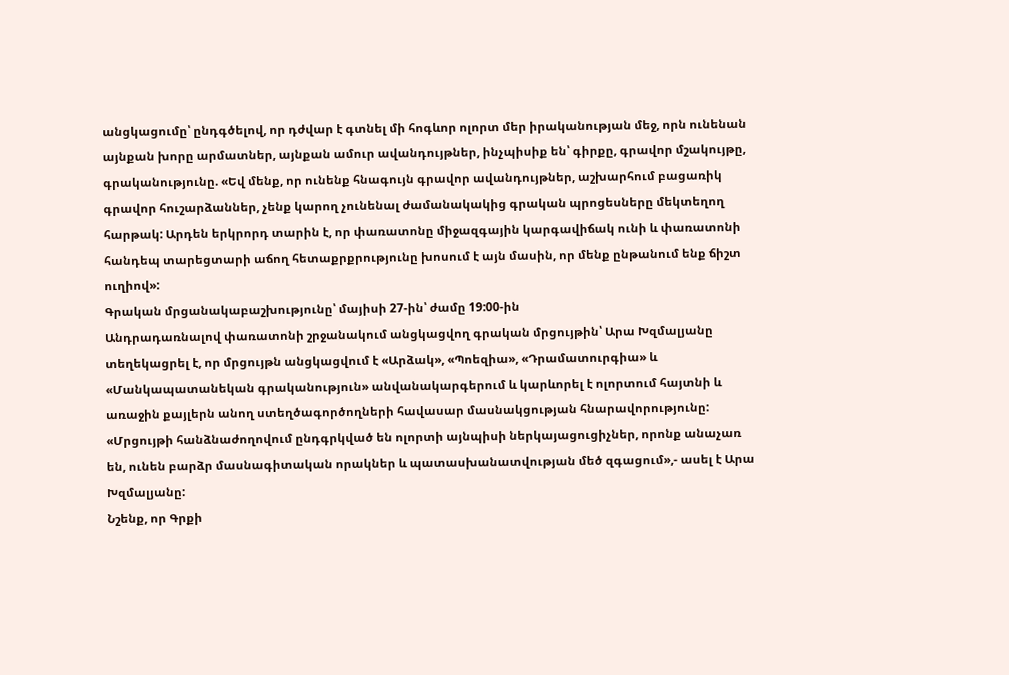անցկացումը՝ ընդգծելով, որ դժվար է գտնել մի հոգևոր ոլորտ մեր իրականության մեջ, որն ունենան այնքան խորը արմատներ, այնքան ամուր ավանդույթներ, ինչպիսիք են՝ գիրքը, գրավոր մշակույթը, գրականությունը. «Եվ մենք, որ ունենք հնագույն գրավոր ավանդույթներ, աշխարհում բացառիկ գրավոր հուշարձաններ, չենք կարող չունենալ ժամանակակից գրական պրոցեսները մեկտեղող հարթակ: Արդեն երկրորդ տարին է, որ փառատոնը միջազգային կարգավիճակ ունի և փառատոնի հանդեպ տարեցտարի աճող հետաքրքրությունը խոսում է այն մասին, որ մենք ընթանում ենք ճիշտ ուղիով»:
Գրական մրցանակաբաշխությունը՝ մայիսի 27-ին՝ ժամը 19:00-ին
Անդրադառնալով փառատոնի շրջանակում անցկացվող գրական մրցույթին՝ Արա Խզմալյանը տեղեկացրել է, որ մրցույթն անցկացվում է «Արձակ», «Պոեզիա», «Դրամատուրգիա» և «Մանկապատանեկան գրականություն» անվանակարգերում և կարևորել է ոլորտում հայտնի և առաջին քայլերն անող ստեղծագործողների հավասար մասնակցության հնարավորությունը:
«Մրցույթի հանձնաժողովում ընդգրկված են ոլորտի այնպիսի ներկայացուցիչներ, որոնք անաչառ են, ունեն բարձր մասնագիտական որակներ և պատասխանատվության մեծ զգացում»,- ասել է Արա Խզմալյանը:
Նշենք, որ Գրքի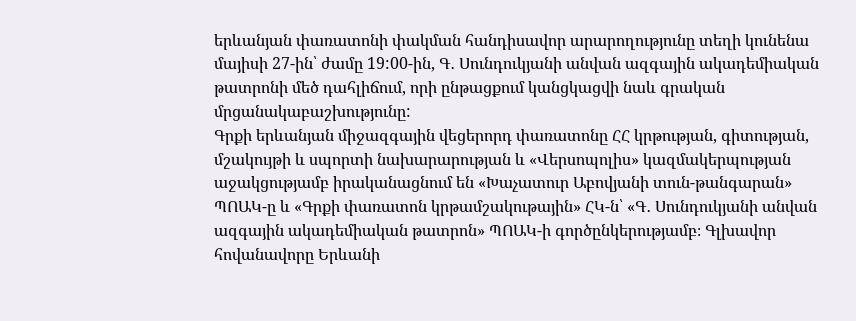երևանյան փառատոնի փակման հանդիսավոր արարողությունը տեղի կունենա մայիսի 27-ին՝ ժամը 19:00-ին, Գ․ Սունդուկյանի անվան ազգային ակադեմիական թատրոնի մեծ դահլիճում, որի ընթացքում կանցկացվի նաև գրական մրցանակաբաշխությունը:
Գրքի երևանյան միջազգային վեցերորդ փառատոնը ՀՀ կրթության, գիտության, մշակույթի և սպորտի նախարարության և «Վերսոպոլիս» կազմակերպության աջակցությամբ իրականացնում են «Խաչատուր Աբովյանի տուն-թանգարան» ՊՈԱԿ-ը և «Գրքի փառատոն կրթամշակութային» ՀԿ-ն՝ «Գ․ Սունդուկյանի անվան ազգային ակադեմիական թատրոն» ՊՈԱԿ-ի գործընկերությամբ։ Գլխավոր հովանավորը Երևանի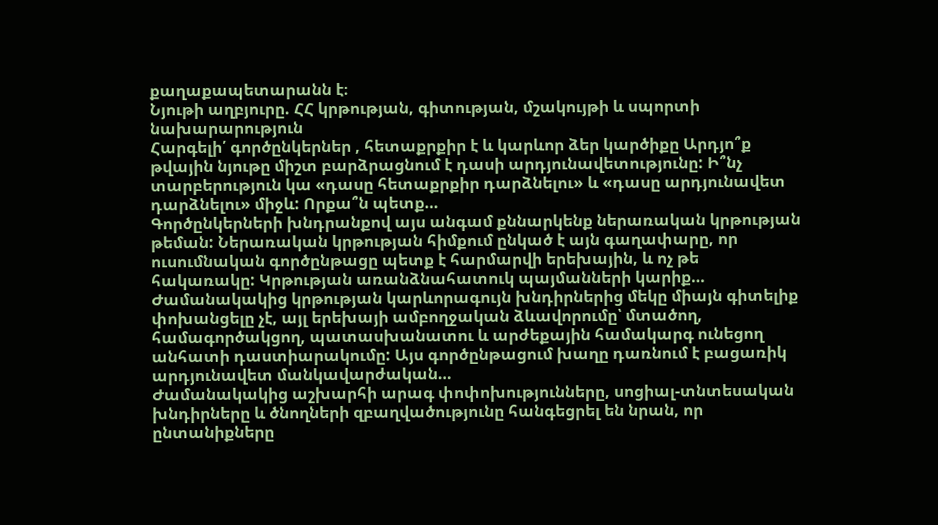քաղաքապետարանն է։
Նյութի աղբյուրը. ՀՀ կրթության, գիտության, մշակույթի և սպորտի նախարարություն
Հարգելի՛ գործընկերներ , հետաքրքիր է և կարևոր ձեր կարծիքը Արդյո՞ք թվային նյութը միշտ բարձրացնում է դասի արդյունավետությունը: Ի՞նչ տարբերություն կա «դասը հետաքրքիր դարձնելու» և «դասը արդյունավետ դարձնելու» միջև: Որքա՞ն պետք…
Գործընկերների խնդրանքով այս անգամ քննարկենք ներառական կրթության թեման: Ներառական կրթության հիմքում ընկած է այն գաղափարը, որ ուսումնական գործընթացը պետք է հարմարվի երեխային, և ոչ թե հակառակը: Կրթության առանձնահատուկ պայմանների կարիք…
Ժամանակակից կրթության կարևորագույն խնդիրներից մեկը միայն գիտելիք փոխանցելը չէ, այլ երեխայի ամբողջական ձևավորումը՝ մտածող, համագործակցող, պատասխանատու և արժեքային համակարգ ունեցող անհատի դաստիարակումը: Այս գործընթացում խաղը դառնում է բացառիկ արդյունավետ մանկավարժական…
Ժամանակակից աշխարհի արագ փոփոխությունները, սոցիալ-տնտեսական խնդիրները և ծնողների զբաղվածությունը հանգեցրել են նրան, որ ընտանիքները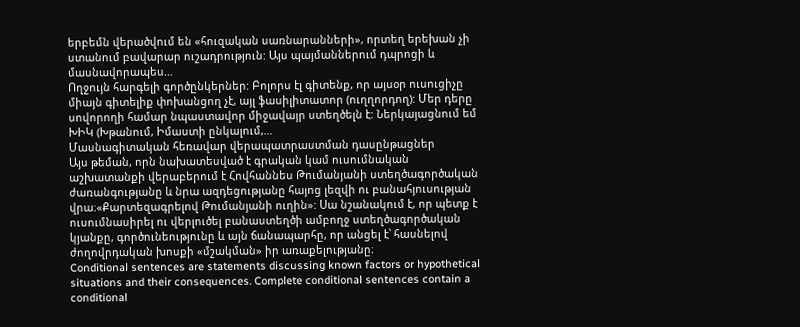երբեմն վերածվում են «հուզական սառնարանների», որտեղ երեխան չի ստանում բավարար ուշադրություն: Այս պայմաններում դպրոցի և մասնավորապես…
Ողջույն հարգելի գործընկերներ: Բոլորս էլ գիտենք, որ այսօր ուսուցիչը միայն գիտելիք փոխանցող չէ, այլ ֆասիլիտատոր (ուղղորդող): Մեր դերը սովորողի համար նպաստավոր միջավայր ստեղծելն է: Ներկայացնում եմ ԽԻԿ (Խթանում, Իմաստի ընկալում,…
Մասնագիտական հեռավար վերապատրաստման դասընթացներ
Այս թեման, որն նախատեսված է գրական կամ ուսումնական աշխատանքի վերաբերում է Հովհաննես Թումանյանի ստեղծագործական ժառանգությանը և նրա ազդեցությանը հայոց լեզվի ու բանահյուսության վրա։«Քարտեզագրելով Թումանյանի ուղին»: Սա նշանակում է, որ պետք է ուսումնասիրել ու վերլուծել բանաստեղծի ամբողջ ստեղծագործական կյանքը, գործունեությունը և այն ճանապարհը, որ անցել է՝ հասնելով ժողովրդական խոսքի «մշակման» իր առաքելությանը։
Conditional sentences are statements discussing known factors or hypothetical situations and their consequences. Complete conditional sentences contain a conditional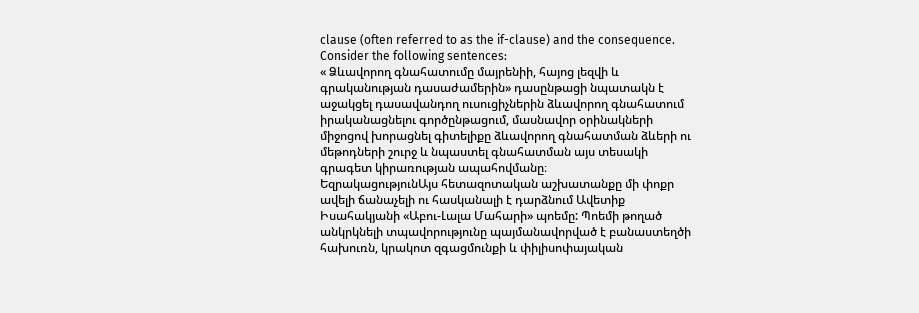clause (often referred to as the if-clause) and the consequence. Consider the following sentences:
« Ձևավորող գնահատումը մայրենիի, հայոց լեզվի և գրականության դասաժամերին» դասընթացի նպատակն է աջակցել դասավանդող ուսուցիչներին ձևավորող գնահատում իրականացնելու գործընթացում, մասնավոր օրինակների միջոցով խորացնել գիտելիքը ձևավորող գնահատման ձևերի ու մեթոդների շուրջ և նպաստել գնահատման այս տեսակի գրագետ կիրառության ապահովմանը։
ԵզրակացությունԱյս հետազոտական աշխատանքը մի փոքր ավելի ճանաչելի ու հասկանալի է դարձնում Ավետիք Իսահակյանի «Աբու-Լալա Մահարի» պոեմը: Պոեմի թողած անկրկնելի տպավորությունը պայմանավորված է բանաստեղծի հախուռն, կրակոտ զգացմունքի և փիլիսոփայական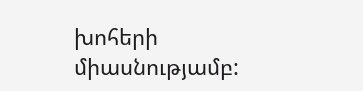խոհերի միասնությամբ: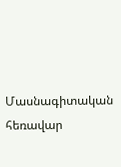Մասնագիտական հեռավար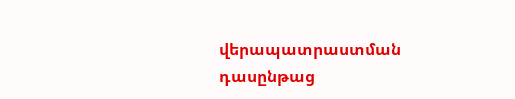վերապատրաստման դասընթաց